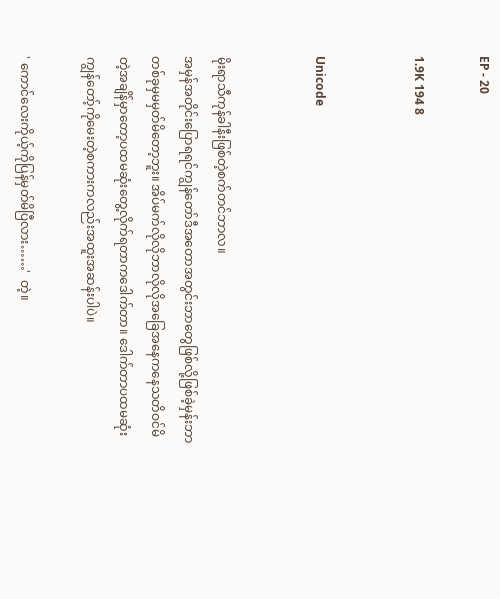EP - 20

1.9K 194 8


Unicode


မိုးရာသီကုန်ခါနီးဖြစ်တဲ့စက်တင်ဘာလ။
အမှန်အတိုင်းပြောရရင်ကျွန်တော်ဒီအတောအတွင်းဘာတွေဖြစ်လို့ဖြစ်ခဲ့မှန်းဘာတစ်ခုမှမမှတ်မိတော့ဘူး။ အိပ်မက်လိုလိုဘာလိုလိုအခြေအနေကနေသတိဝင်မိတဲ့အချိန်မှာတော့ပထမဆုံးတွေ့လိုက်ရတာကဒေါက်တာ။ ဒေါက်တာပထမဆုံးကျွန်တော့်ကိုမေးတဲ့စကားကလည်းအထူးအဆန်းပါပဲ။

' ကောင်လေးကိုယ့်ကိုပြန်မှတ်မိပြီလား……'  တဲ့။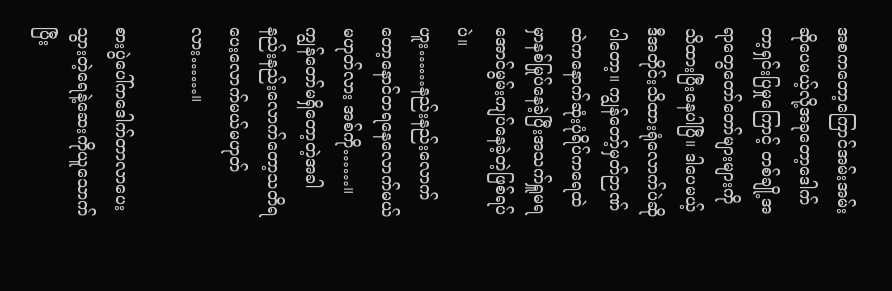အစကတော့ကြောင်အမ်းအမ်းဆိုပေမယ့်လို့အခုတော့ဒေါက်တာ့ရှင်းပြမှုကြောင့် တစ်ချို့အရာတွေတော်တော်များများကိုသိထားပြီးနေပါပြီ။ ဒါပေမယ့်ဒီအတိုင်းသိထားရုံလောက်ပဲဆိုပါတော့။ ကျွန်တော့်မှတ်ဉာဏ်ထဲကနောက်ဆုံးပုံရိပ်ကရေထဲမှာနစ်မြုပ်နေခဲ့ပြီးအသက်ရှူမရအောင်မွမ်းကျပ်နေခဲ့တဲ့ဖြစ်ရပ်ပဲ။
ဟူး……နည်းနည်းလောက်တော့နောင်တရနေလောက်မယ်မဟုတ်လား အစ်ကို……။ ကျွန်တော်မရှိတော့တဲ့အခါနည်းနည်းလောက်တော့သတိရပေးလောက်မယ်မဟုတ်လား……။

စားပွဲပေါ်ကဒေါက်တာလာပေးသွားတဲ့ရေနဲ့ဆေးကိုယူသောက်ပြီး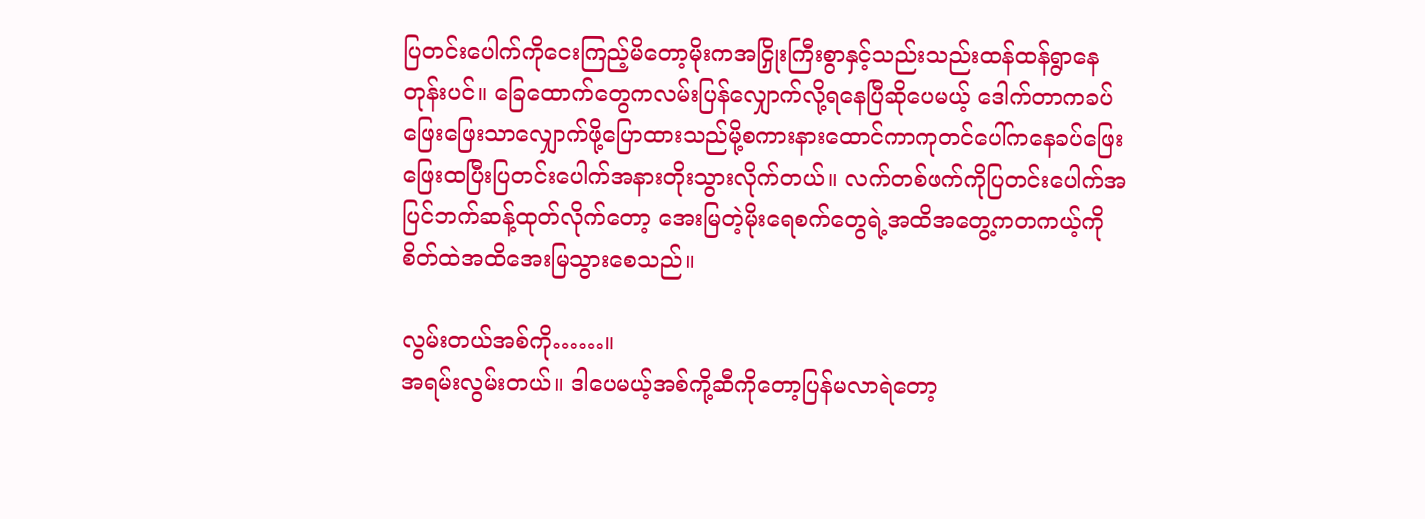ပြတင်းပေါက်ကိုငေးကြည့်မိတော့မိုးကအငြှိုးကြီးစွာနှင့်သည်းသည်းထန်ထန်ရွာနေတုန်းပင်။ ခြေထောက်တွေကလမ်းပြန်လျှောက်လို့ရနေပြီဆိုပေမယ့် ဒေါက်တာကခပ်ဖြေးဖြေးသာလျှောက်ဖို့ပြောထားသည်မို့စကားနားထောင်ကာကုတင်ပေါ်ကနေခပ်ဖြေးဖြေးထပြီးပြတင်းပေါက်အနားတိုးသွားလိုက်တယ်။ လက်တစ်ဖက်ကိုပြတင်းပေါက်အပြင်ဘက်ဆန့်ထုတ်လိုက်တော့ အေးမြတဲ့မိုးရေစက်တွေရဲ့အထိအတွေ့ကတကယ့်ကိုစိတ်ထဲအထိအေးမြသွားစေသည်။

လွမ်းတယ်အစ်ကို……။
အရမ်းလွမ်းတယ်။ ဒါပေမယ့်အစ်ကို့ဆီကိုတော့ပြန်မလာရဲတော့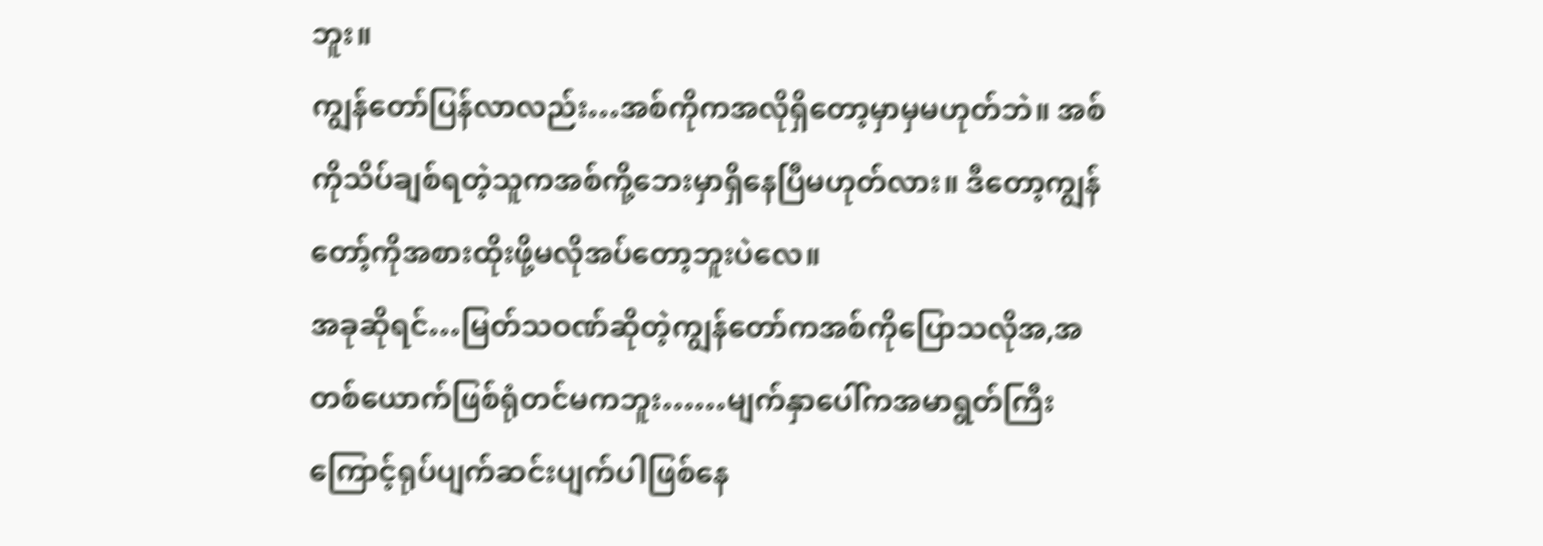ဘူး။
ကျွန်တော်ပြန်လာလည်း…အစ်ကိုကအလိုရှိတော့မှာမှမဟုတ်ဘဲ။ အစ်ကိုသိပ်ချစ်ရတဲ့သူကအစ်ကို့ဘေးမှာရှိနေပြီမဟုတ်လား။ ဒီတော့ကျွန်တော့်ကိုအစားထိုးဖို့မလိုအပ်တော့ဘူးပဲလေ။
အခုဆိုရင်…မြတ်သဝဏ်ဆိုတဲ့ကျွန်တော်ကအစ်ကိုပြောသလိုအ,အတစ်ယောက်ဖြစ်ရုံတင်မကဘူး……မျက်နှာပေါ်ကအမာရွတ်ကြီးကြောင့်ရုပ်ပျက်ဆင်းပျက်ပါဖြစ်နေ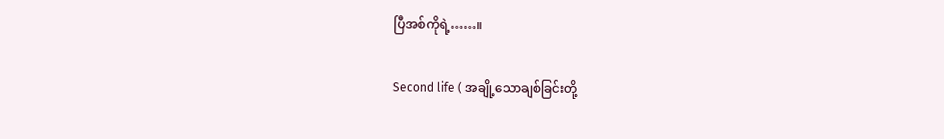ပြီအစ်ကိုရဲ့……။

Second life ( အချို့သောချစ်ခြင်းတို့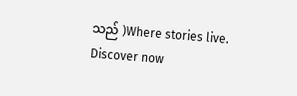သည် )Where stories live. Discover now